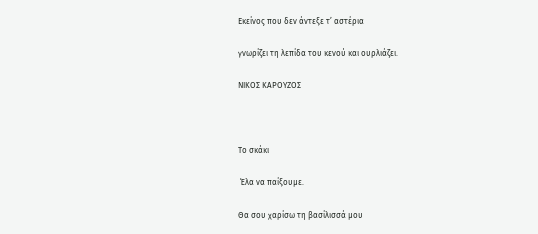Εκείνος που δεν άντεξε τ’ αστέρια

γνωρίζει τη λεπίδα του κενού και ουρλιάζει.

ΝΙΚΟΣ ΚΑΡΟΥΖΟΣ



Το σκάκι

 Έλα να παίξουμε.

Θα σου χαρίσω τη βασίλισσά μου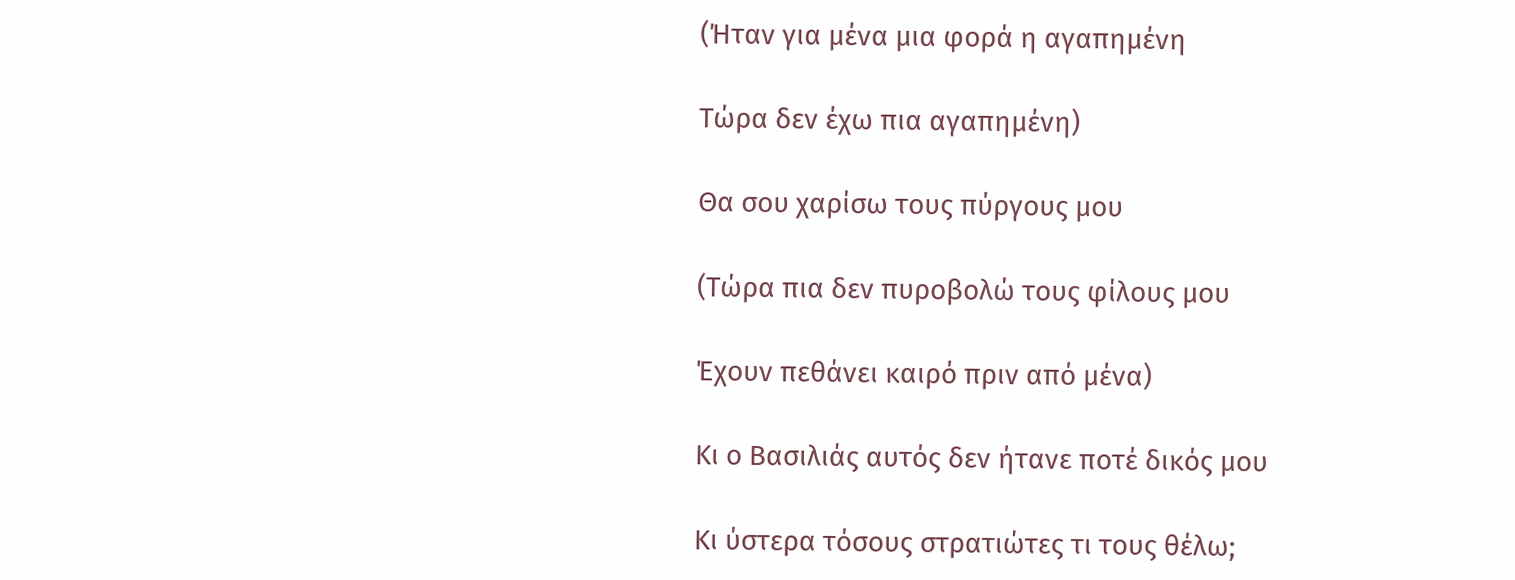(Ήταν για μένα μια φορά η αγαπημένη

Τώρα δεν έχω πια αγαπημένη)

Θα σου χαρίσω τους πύργους μου

(Τώρα πια δεν πυροβολώ τους φίλους μου

Έχουν πεθάνει καιρό πριν από μένα)

Κι ο Βασιλιάς αυτός δεν ήτανε ποτέ δικός μου

Κι ύστερα τόσους στρατιώτες τι τους θέλω;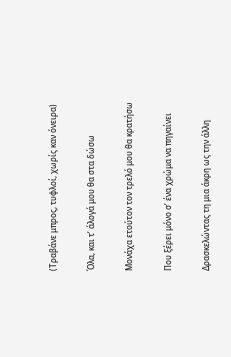(Τραβάνε μπρος, τυφλοί, χωρίς καν όνειρα)

Όλα, και τ’ άλογά μου θα στα δώσω

Μονάχα ετούτον τον τρελό μου θα κρατήσω

Που ξέρει μόνο σ’ ένα χρώμα να πηγαίνει

Δρασκελώντας τη μια άκρη ως την άλλη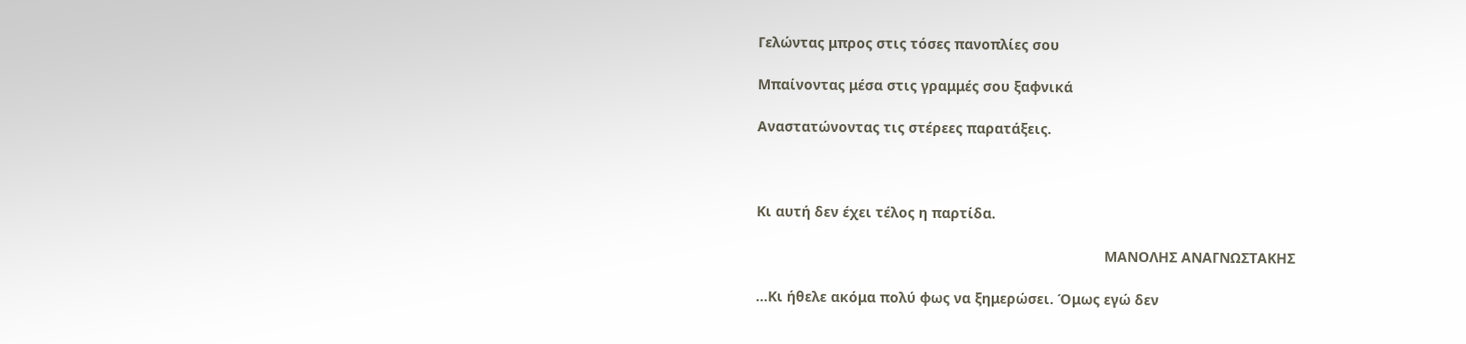Γελώντας μπρος στις τόσες πανοπλίες σου

Μπαίνοντας μέσα στις γραμμές σου ξαφνικά

Αναστατώνοντας τις στέρεες παρατάξεις.



Κι αυτή δεν έχει τέλος η παρτίδα.

                                                                                       ΜΑΝΟΛΗΣ ΑΝΑΓΝΩΣΤΑΚΗΣ

…Κι ήθελε ακόμα πολύ φως να ξημερώσει. Όμως εγώ δεν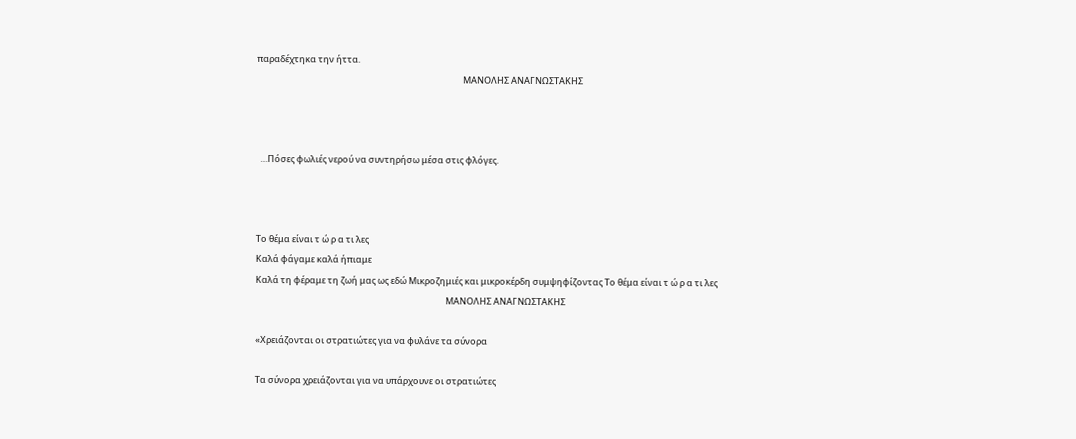παραδέχτηκα την ήττα.
                                                                                                       ΜΑΝΟΛΗΣ ΑΝΑΓΝΩΣΤΑΚΗΣ



  …Πόσες φωλιές νερού να συντηρήσω μέσα στις φλόγες.



Το θέμα είναι τ ώ ρ α τι λες
Καλά φάγαμε καλά ήπιαμε
Καλά τη φέραμε τη ζωή μας ως εδώ Μικροζημιές και μικροκέρδη συμψηφίζοντας Το θέμα είναι τ ώ ρ α τι λες
                                                                                               ΜΑΝΟΛΗΣ ΑΝΑΓΝΩΣΤΑΚΗΣ

«Χρειάζονται οι στρατιώτες για να φυλάνε τα σύνορα

Τα σύνορα χρειάζονται για να υπάρχουνε οι στρατιώτες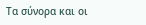Τα σύνορα και οι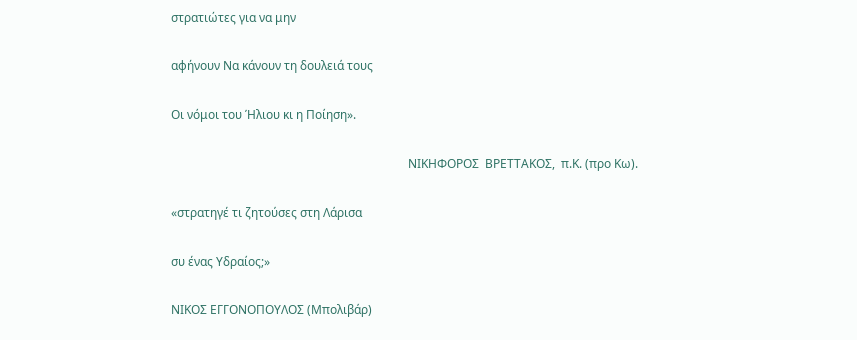στρατιώτες για να μην

αφήνουν Να κάνουν τη δουλειά τους

Οι νόμοι του Ήλιου κι η Ποίηση».

                                                                               ΝΙΚΗΦΟΡΟΣ  ΒΡΕΤΤΑΚΟΣ,  π.Κ. (προ Κω).

«στρατηγέ τι ζητούσες στη Λάρισα

συ ένας Υδραίος;»

ΝΙΚΟΣ ΕΓΓΟΝΟΠΟΥΛΟΣ (Μπολιβάρ)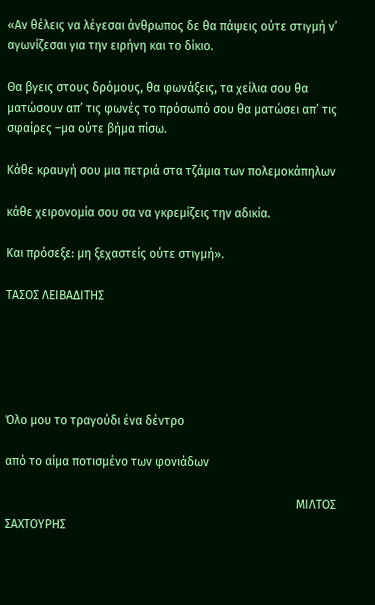«Αν θέλεις να λέγεσαι άνθρωπος δε θα πάψεις ούτε στιγμή ν’ αγωνίζεσαι για την ειρήνη και το δίκιο.

Θα βγεις στους δρόμους, θα φωνάξεις, τα χείλια σου θα ματώσουν απ’ τις φωνές το πρόσωπό σου θα ματώσει απ’ τις σφαίρες –μα ούτε βήμα πίσω.

Κάθε κραυγή σου μια πετριά στα τζάμια των πολεμοκάπηλων

κάθε χειρονομία σου σα να γκρεμίζεις την αδικία.

Και πρόσεξε: μη ξεχαστείς ούτε στιγμή».

ΤΑΣΟΣ ΛΕΙΒΑΔΙΤΗΣ





Όλο μου το τραγούδι ένα δέντρο

από το αίμα ποτισμένο των φονιάδων

                                                                                                 ΜΙΛΤΟΣ ΣΑΧΤΟΥΡΗΣ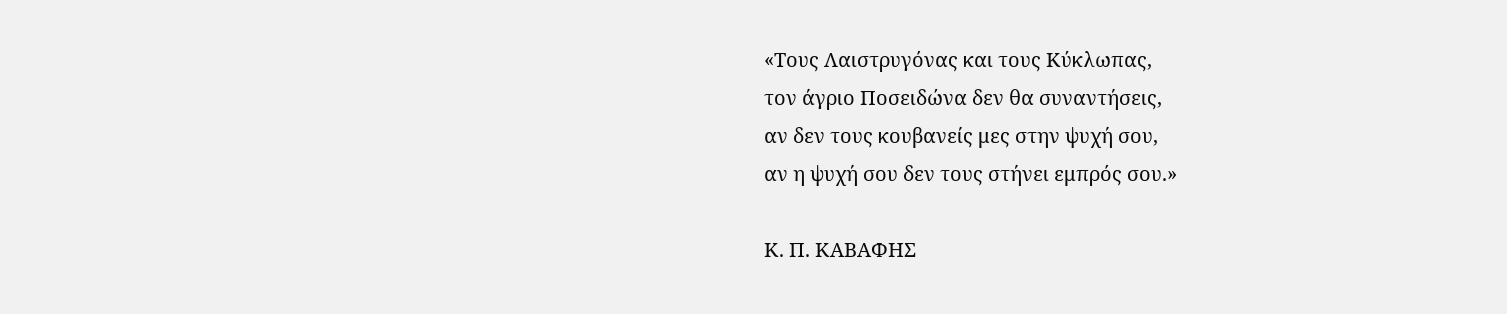«Τους Λαιστρυγόνας και τους Κύκλωπας,
τον άγριο Ποσειδώνα δεν θα συναντήσεις,
αν δεν τους κουβανείς μες στην ψυχή σου,
αν η ψυχή σου δεν τους στήνει εμπρός σου.»

Κ. Π. ΚΑΒΑΦΗΣ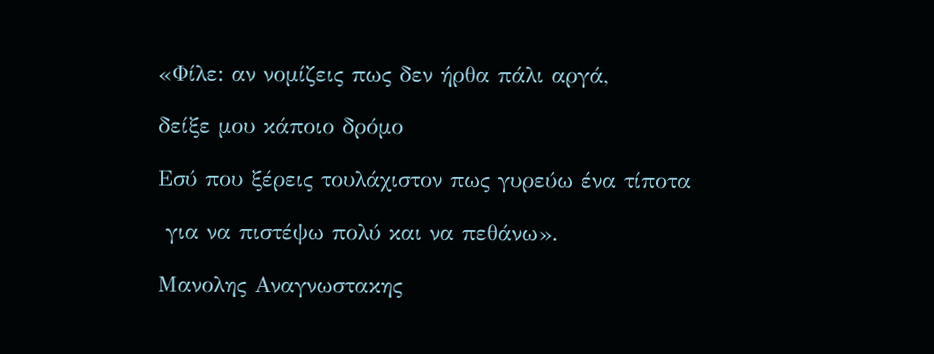«Φίλε: αν νομίζεις πως δεν ήρθα πάλι αργά,

δείξε μου κάποιο δρόμο

Εσύ που ξέρεις τουλάχιστον πως γυρεύω ένα τίποτα

 για να πιστέψω πολύ και να πεθάνω».

Μανολης Αναγνωστακης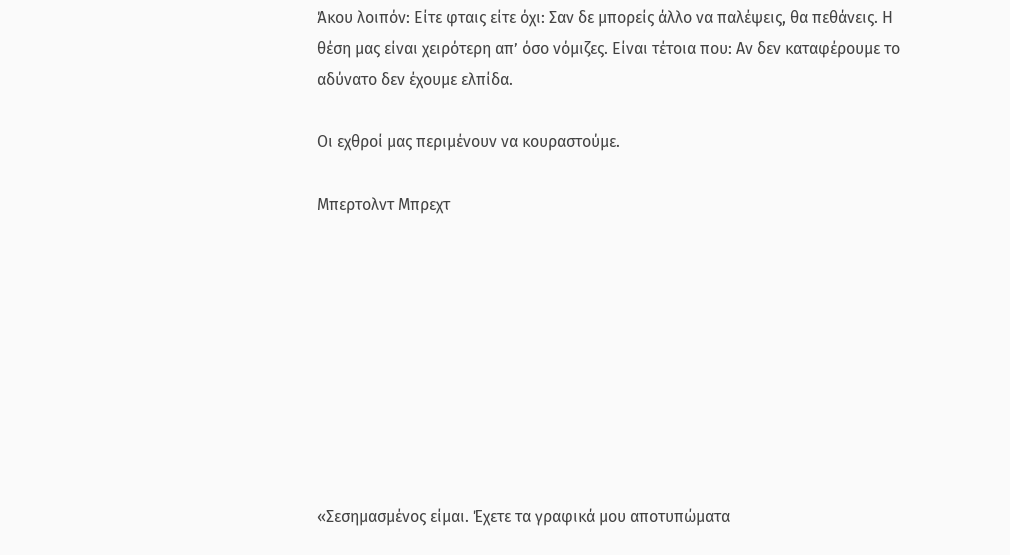Άκου λοιπόν: Είτε φταις είτε όχι: Σαν δε μπορείς άλλο να παλέψεις, θα πεθάνεις. Η θέση μας είναι χειρότερη απ’ όσο νόμιζες. Είναι τέτοια που: Αν δεν καταφέρουμε το αδύνατο δεν έχουμε ελπίδα.

Οι εχθροί μας περιμένουν να κουραστούμε.

Μπερτολντ Μπρεχτ









«Σεσημασμένος είμαι. Έχετε τα γραφικά μου αποτυπώματα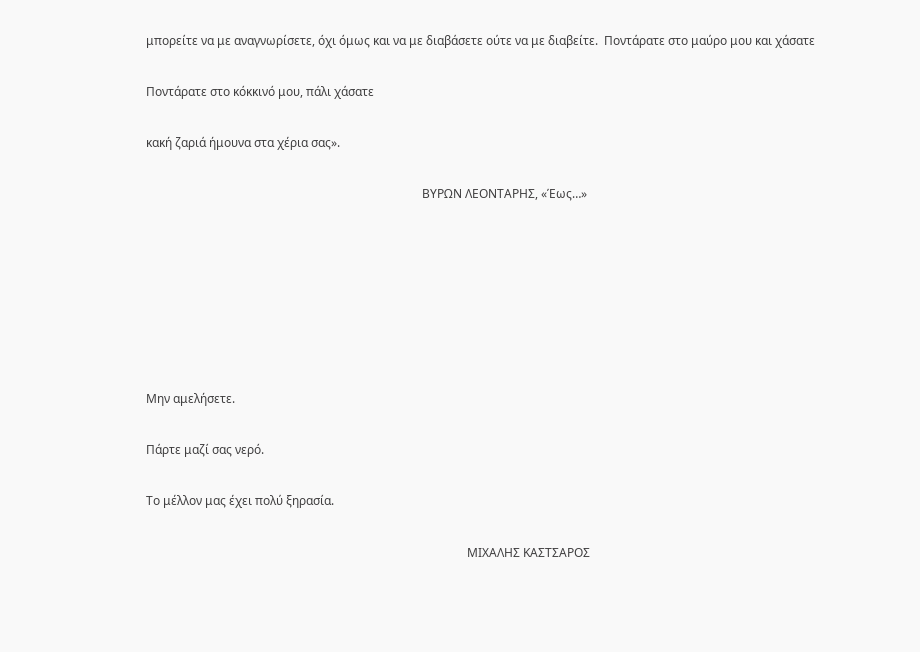μπορείτε να με αναγνωρίσετε, όχι όμως και να με διαβάσετε ούτε να με διαβείτε.  Ποντάρατε στο μαύρο μου και χάσατε

Ποντάρατε στο κόκκινό μου, πάλι χάσατε

κακή ζαριά ήμουνα στα χέρια σας».

                                                                                            ΒΥΡΩΝ ΛΕΟΝΤΑΡΗΣ, «Έως…»







Μην αμελήσετε.

Πάρτε μαζί σας νερό.

Το μέλλον μας έχει πολύ ξηρασία.

                                                                                                           ΜΙΧΑΛΗΣ ΚΑΣΤΣΑΡΟΣ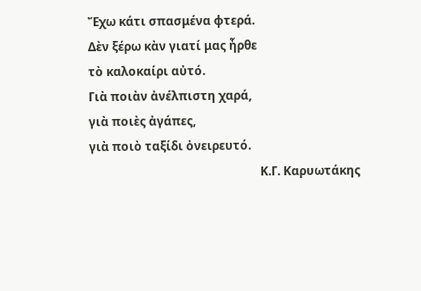Ἔχω κάτι σπασμένα φτερά.
Δὲν ξέρω κὰν γιατί μας ἦρθε
τὸ καλοκαίρι αὐτό.
Γιὰ ποιὰν ἀνέλπιστη χαρά,
γιὰ ποιὲς ἀγάπες,
γιὰ ποιὸ ταξίδι ὀνειρευτό.
                                                         Κ.Γ. Καρυωτάκης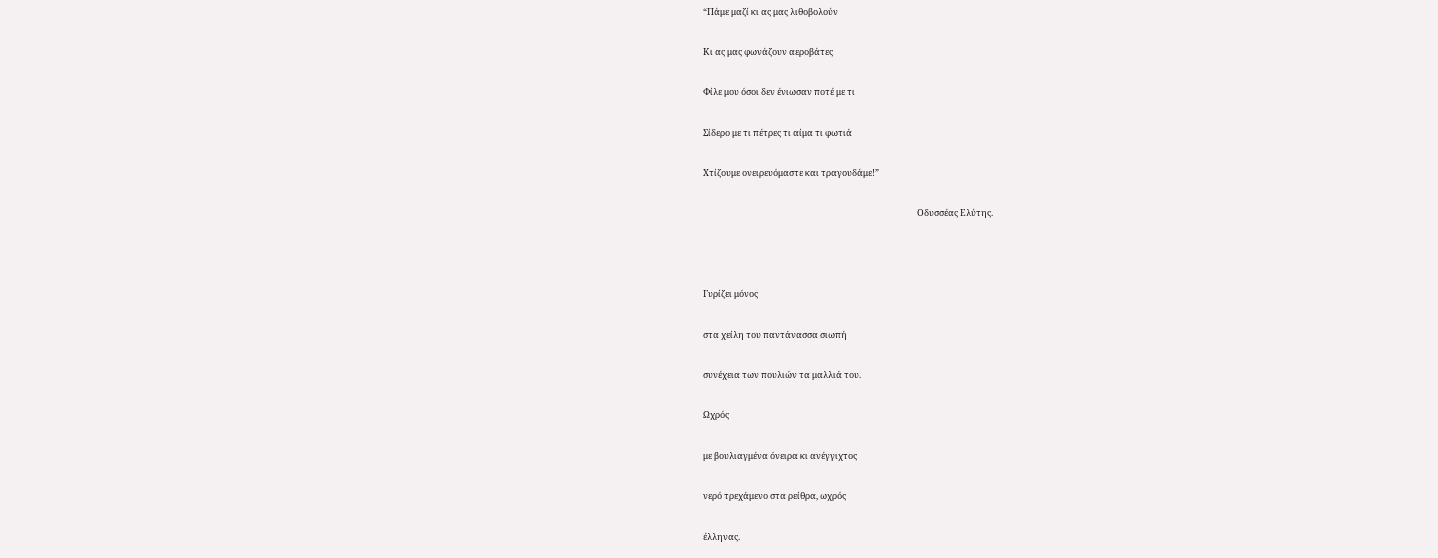“Πάμε μαζί κι ας μας λιθοβολούν

Κι ας μας φωνάζουν αεροβάτες

Φίλε μου όσοι δεν ένιωσαν ποτέ με τι

Σίδερο με τι πέτρες τι αίμα τι φωτιά

Χτίζουμε ονειρευόμαστε και τραγουδάμε!”

                                                                                                           Οδυσσέας Ελύτης.



Γυρίζει μόνος

στα χείλη του παντάνασσα σιωπή

συνέχεια των πουλιών τα μαλλιά του.

Ωχρός

με βουλιαγμένα όνειρα κι ανέγγιχτος

νερό τρεχάμενο στα ρείθρα, ωχρός

έλληνας.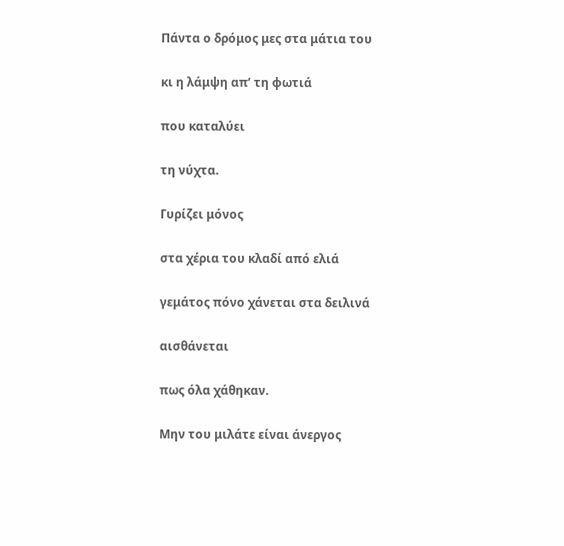Πάντα ο δρόμος μες στα μάτια του

κι η λάμψη απ’ τη φωτιά

που καταλύει

τη νύχτα.

Γυρίζει μόνος

στα χέρια του κλαδί από ελιά

γεμάτος πόνο χάνεται στα δειλινά

αισθάνεται

πως όλα χάθηκαν.

Μην του μιλάτε είναι άνεργος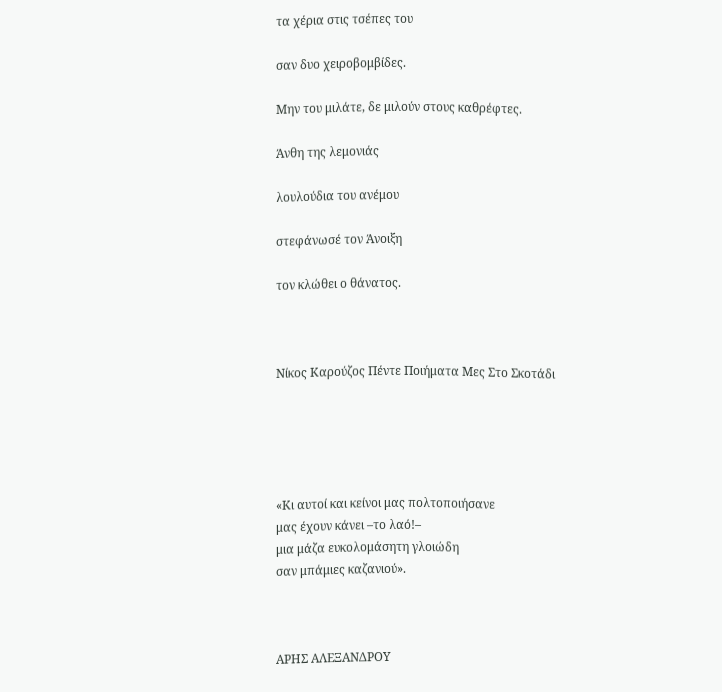τα χέρια στις τσέπες του

σαν δυο χειροβομβίδες.

Μην του μιλάτε, δε μιλούν στους καθρέφτες.

Άνθη της λεμονιάς

λουλούδια του ανέμου

στεφάνωσέ τον Άνοιξη

τον κλώθει ο θάνατος.



Νίκος Καρούζος Πέντε Ποιήματα Μες Στο Σκοτάδι





«Κι αυτοί και κείνοι μας πολτοποιήσανε
μας έχουν κάνει –το λαό!–
μια μάζα ευκολομάσητη γλοιώδη
σαν μπάμιες καζανιού».



ΑΡΗΣ ΑΛΕΞΑΝΔΡΟΥ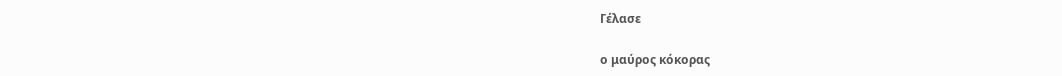Γέλασε

ο μαύρος κόκορας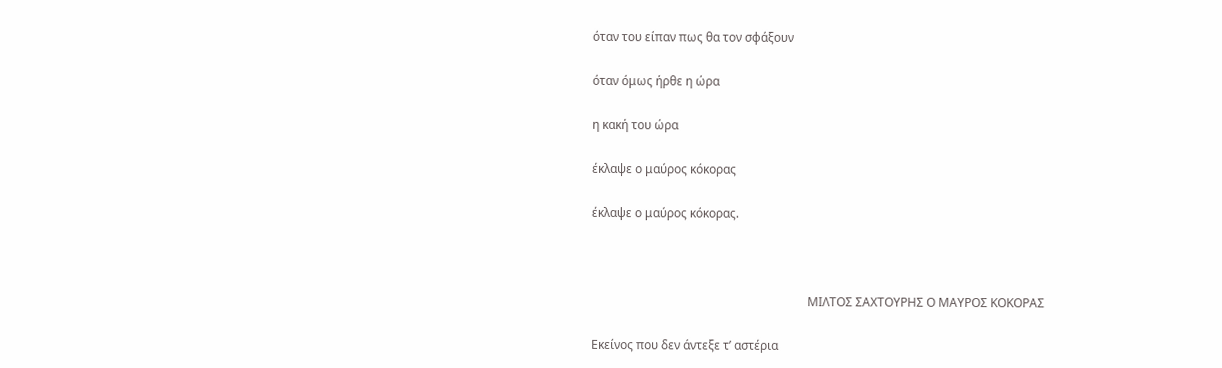όταν του είπαν πως θα τον σφάξουν

όταν όμως ήρθε η ώρα

η κακή του ώρα

έκλαψε ο μαύρος κόκορας

έκλαψε ο μαύρος κόκορας.



                                                                        ΜΙΛΤΟΣ ΣΑΧΤΟΥΡΗΣ Ο ΜΑΥΡΟΣ ΚΟΚΟΡΑΣ

Εκείνος που δεν άντεξε τ’ αστέρια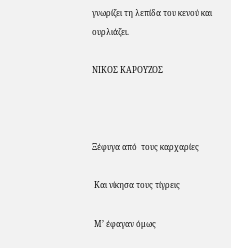γνωρίζει τη λεπίδα του κενού και ουρλιάζει.

ΝΙΚΟΣ ΚΑΡΟΥΖΟΣ



Ξέφυγα από  τους καρχαρίες

 Και νίκησα τους τίγρεις

 Μ’ έφαγαν όμως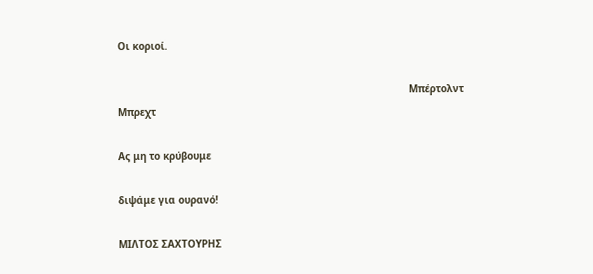Οι κοριοί.

                                                                                                 Μπέρτολντ Μπρεχτ

Ας μη το κρύβουμε

διψάμε για ουρανό!

ΜΙΛΤΟΣ ΣΑΧΤΟΥΡΗΣ